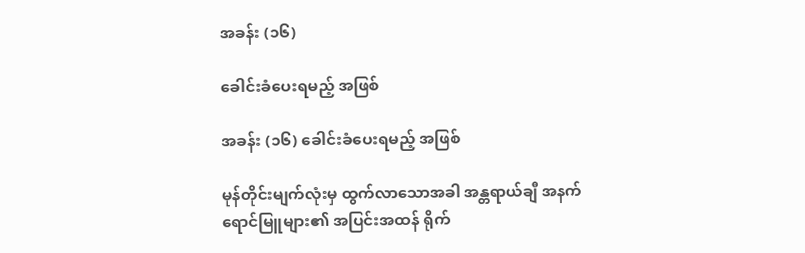အခန်း (၁၆)

ခေါင်းခံပေးရမည့် အဖြစ်

အခန်း (၁၆) ခေါင်းခံပေးရမည့် အဖြစ်

မုန်တိုင်းမျက်လုံးမှ ထွက်လာသောအခါ အန္တရာယ်ချီ အနက်ရောင်မြူများ၏ အပြင်းအထန် ရိုက်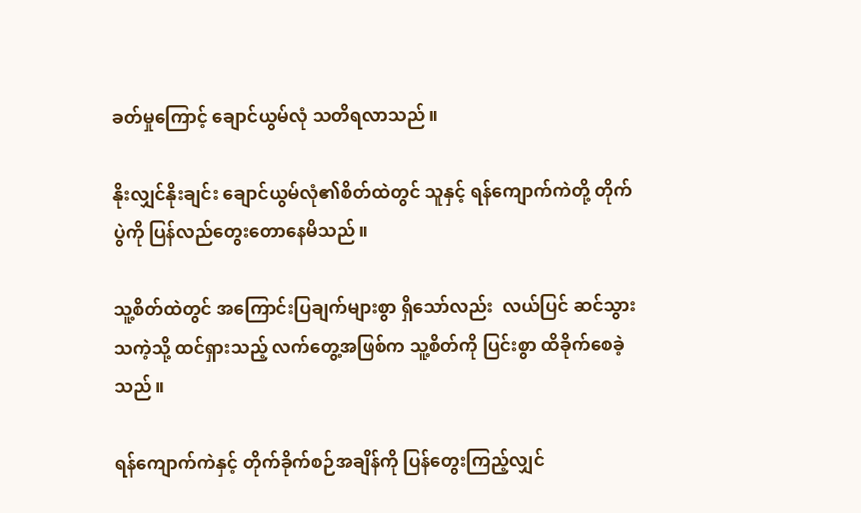ခတ်မှုကြောင့် ချောင်ယွမ်လုံ သတိရလာသည်။

နိုးလျှင်နိုးချင်း ချောင်ယွမ်လုံ၏စိတ်ထဲတွင် သူနှင့် ရန်ကျောက်ကဲတို့ တိုက်ပွဲကို ပြန်လည်တွေးတောနေမိသည်။

သူ့စိတ်ထဲတွင် အကြောင်းပြချက်များစွာ ရှိသော်လည်း  လယ်ပြင် ဆင်သွားသကဲ့သို့ ထင်ရှားသည့် လက်တွေ့အဖြစ်က သူ့စိတ်ကို ပြင်းစွာ ထိခိုက်စေခဲ့သည်။

ရန်ကျောက်ကဲနှင့် တိုက်ခိုက်စဉ်အချိန်ကို ပြန်တွေးကြည့်လျှင်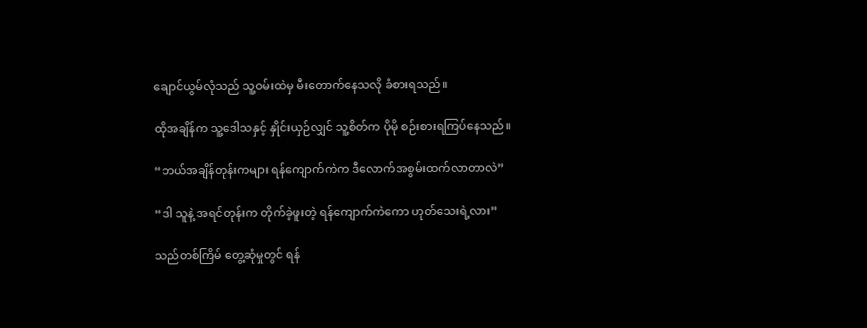ချောင်ယွမ်လုံသည် သူ့ဝမ်းထဲမှ မီးတောက်နေသလို ခံစားရသည်။

ထိုအချိန်က သူ့ဒေါသနှင့် နှိုင်းယှဉ်လျှင် သူ့စိတ်က ပိုမို စဉ်းစားရကြပ်နေသည်။

“ဘယ်အချိန်တုန်းကများ ရန်ကျောက်ကဲက ဒီလောက်အစွမ်းထက်လာတာလဲ”

“ဒါ သူနဲ့ အရင်တုန်းက တိုက်ခဲ့ဖူးတဲ့ ရန်ကျောက်ကဲကော ဟုတ်သေးရဲ့လား”

သည်တစ်ကြိမ် တွေ့ဆုံမှုတွင် ရန်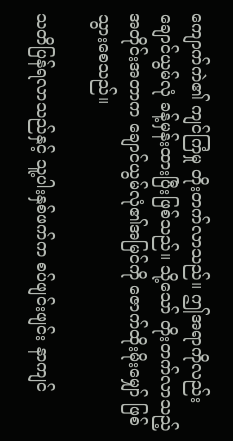ကျောက်ကဲ၏ ကျင်ကြံမှု တိုးတက်လာသည်။ ဤအရာကိုလည်း ချောင်ယွမ်လုံ ခန့်မှန်းထားပြီးဖြစ်သည်။ သို့သော် တိုးတက်လာသည့် အတိုင်းအတာက ချောင်ယွမ်လုံ၏အမြင်ကို ဇောက်ထိုးမိုးမျှော် ဖြစ်သွားစေသည်။

သတိပြန်ရလာသည်နှင့် သူ့ပါးနှစ်ဖက်က စပ်ဖျင်းဖျင်း နာကျင်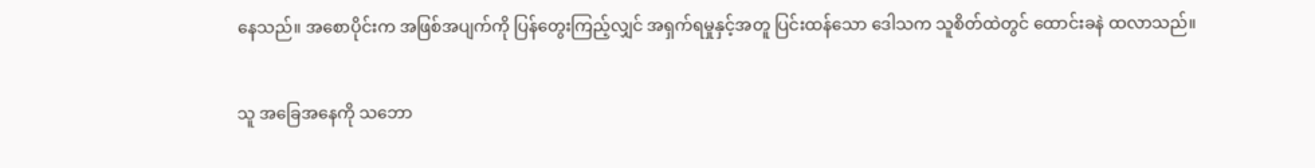နေသည်။ အစောပိုင်းက အဖြစ်အပျက်ကို ပြန်တွေးကြည့်လျှင် အရှက်ရမှုနှင့်အတူ ပြင်းထန်သော ဒေါသက သူစိတ်ထဲတွင် ထောင်းခနဲ ထလာသည်။

သူ အခြေအနေကို သဘော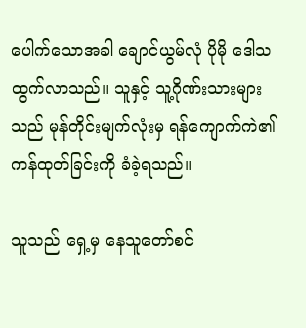ပေါက်သောအခါ ချောင်ယွမ်လုံ ပိုမို ဒေါသထွက်လာသည်။ သူနှင့် သူ့ဂိုဏ်းသားများသည် မုန်တိုင်းမျက်လုံးမှ ရန်ကျောက်ကဲ၏ ကန်ထုတ်ခြင်းကို ခံခဲ့ရသည်။

သူသည် ရှေ့မှ နေသူတော်စင်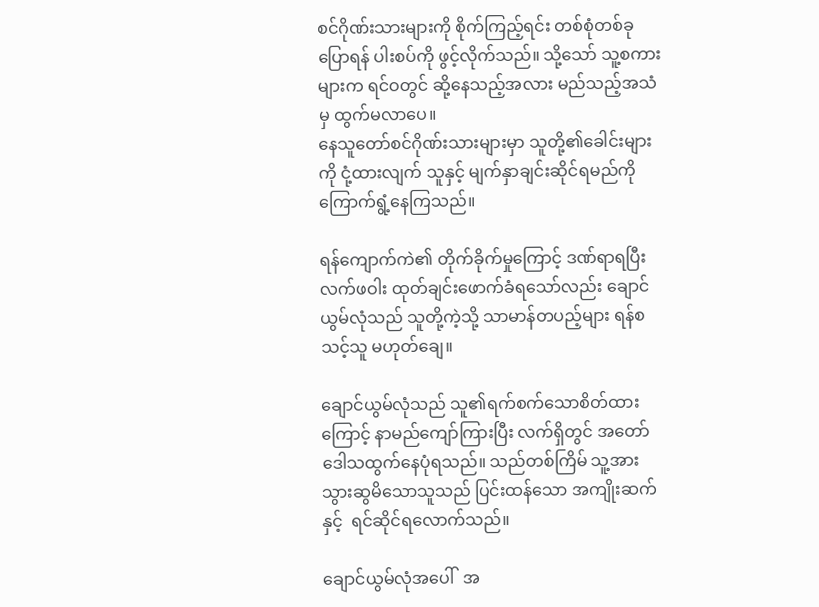စင်ဂိုဏ်းသားများကို စိုက်ကြည့်ရင်း တစ်စုံတစ်ခု ပြောရန် ပါးစပ်ကို ဖွင့်လိုက်သည်။ သို့သော် သူ့စကားများက ရင်ဝတွင် ဆို့နေသည့်အလား မည်သည့်အသံမှ ထွက်မလာပေ။
နေသူတော်စင်ဂိုဏ်းသားများမှာ သူတို့၏ခေါင်းများကို ငုံ့ထားလျက် သူနှင့် မျက်နှာချင်းဆိုင်ရမည်ကို ကြောက်ရွံ့နေကြသည်။

ရန်ကျောက်ကဲ၏ တိုက်ခိုက်မှုကြောင့် ဒဏ်ရာရပြီး လက်ဖဝါး ထုတ်ချင်းဖောက်ခံရသော်လည်း ချောင်ယွမ်လုံသည် သူတို့ကဲ့သို့ သာမာန်တပည့်များ ရန်စသင့်သူ မဟုတ်ချေ။

ချောင်ယွမ်လုံသည် သူ၏ရက်စက်သောစိတ်ထားကြောင့် နာမည်ကျော်ကြားပြီး လက်ရှိတွင် အတော် ဒေါသထွက်နေပုံရသည်။ သည်တစ်ကြိမ် သူ့အား သွားဆွမိသောသူသည် ပြင်းထန်သော အကျိုးဆက်နှင့်  ရင်ဆိုင်ရလောက်သည်။

ချောင်ယွမ်လုံအပေါ်  အ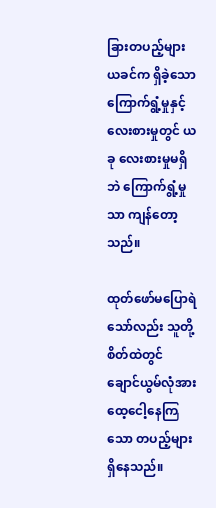ခြားတပည့်များ ယခင်က ရှိခဲ့သော ကြောက်ရွံ့မှုနှင့် လေးစားမှုတွင် ယခု လေးစားမှုမရှိဘဲ ကြောက်ရွံ့မှုသာ ကျန်တော့သည်။

ထုတ်ဖော်မပြောရဲသော်လည်း သူတို့စိတ်ထဲတွင် ချောင်ယွမ်လုံအား ထေ့ငေါ့နေကြသော တပည့်များ ရှိနေသည်။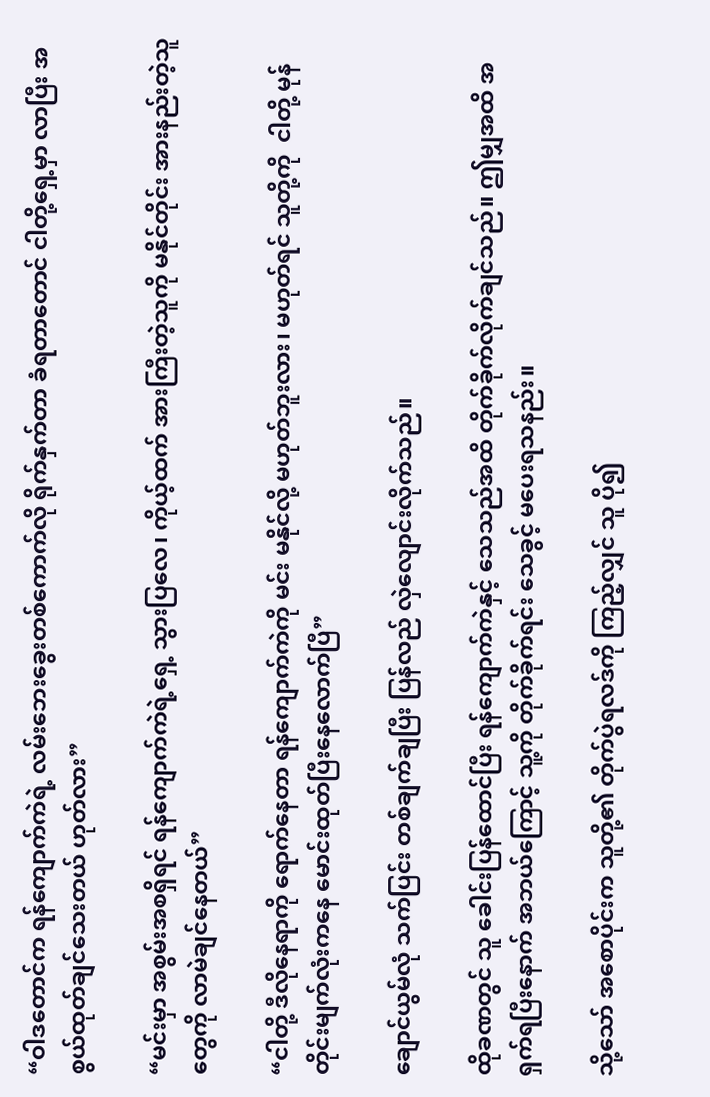“ဝါဒတောင်က ရန်ကျောက်ကဲရဲ့ လမ်းဘေးခွေးတစ်ကောက်လို ရိုက်နှက်တာ ခံရတာတောင် ငါတို့ရှေ့မှာ လာပြီး အစွယ်ထုတ်ချင်သေးတယ် ဟုတ်လား”

“မင်းမှာ အစွမ်းအစရှိရင် ရန်ကျောက်ကဲရဲ့ရှေ့ သွားပြလေ၊ ကိုယ့်ထက် အားကြီးတဲ့သူကို မနိုင်တိုင်း အားနည်းတဲ့သူတွေကို လာမဲချင်နေတယ်”

“ငါတို့ ဒီလိုနေရာကို ရောက်နေတာ ရန်ကျောက်ကဲကို မင်း မနိုင်လို့ မဟုတ်ဘူးလား၊ မဟုတ်ရင် သူတို့ကို  ငါတို့ မုန်တိုင်းမျက်လုံးကနေ မောင်းထုတ်ပြီးနေလောက်ပြီ”

ချောင်ယွမ်လုံ သက်ပြင်း တစ်ချက်ချပြီး ပြန်လည် လှဲလျောင်းလိုက်သည်။

ထိုခဏတွင် သူ ခေါင်းပြန်ထောင်ပြီး ရန်ကျောက်ကဲနှင့် သေသည်အထိ တိုက်ခိုက်လိုက်ချင်သည်။ ဤမျှအထိ အရှက်ရပြီးနောက် အဘယ်ကြောင့် သူ့ကို တိုက်ခိုက်ရင်း သေခွင့် မပေးရသနည်း။

သို့သော် အစောပိုင်းက သူတို့၏ တိုက်ပွဲရလဒ်ကို ကြည့်လျှင် သူ ပို၍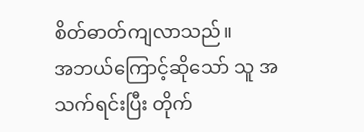စိတ်ဓာတ်ကျလာသည်။
အဘယ်ကြောင့်ဆိုသော် သူ အသက်ရင်းပြီး တိုက်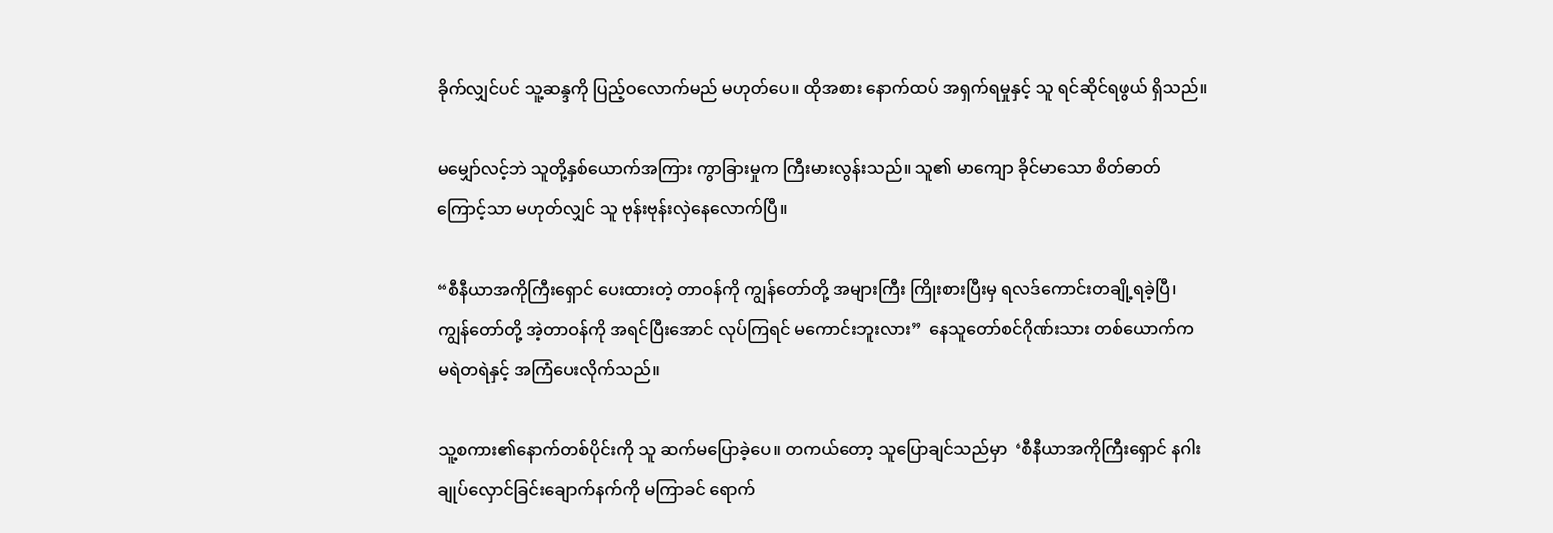ခိုက်လျှင်ပင် သူ့ဆန္ဒကို ပြည့်ဝလောက်မည် မဟုတ်ပေ။ ထိုအစား နောက်ထပ် အရှက်ရမှုနှင့် သူ ရင်ဆိုင်ရဖွယ် ရှိသည်။

မမျှော်လင့်ဘဲ သူတို့နှစ်ယောက်အကြား ကွာခြားမှုက ကြီးမားလွန်းသည်။ သူ၏ မာကျော ခိုင်မာသော စိတ်ဓာတ်ကြောင့်သာ မဟုတ်လျှင် သူ ဗုန်းဗုန်းလှဲနေလောက်ပြီ။

“စီနီယာအကိုကြီးရှောင် ပေးထားတဲ့ တာဝန်ကို ကျွန်တော်တို့ အများကြီး ကြိုးစားပြီးမှ ရလဒ်ကောင်းတချို့ရခဲ့ပြီ၊ ကျွန်တော်တို့ အဲ့တာဝန်ကို အရင်ပြီးအောင် လုပ်ကြရင် မကောင်းဘူးလား”  နေသူတော်စင်ဂိုဏ်းသား တစ်ယောက်က မရဲတရဲနှင့် အကြံပေးလိုက်သည်။

သူ့စကား၏နောက်တစ်ပိုင်းကို သူ ဆက်မပြောခဲ့ပေ။ တကယ်တော့ သူပြောချင်သည်မှာ  ‘စီနီယာအကိုကြီးရှောင် နဂါးချုပ်လှောင်ခြင်းချောက်နက်ကို မကြာခင် ရောက်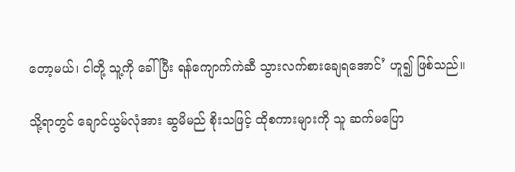တော့မယ်၊ ငါတို့ သူ့ကို ခေါ်ပြီး ရန်ကျောက်ကဲဆီ သွားလက်စားချေရအောင်’ ဟူ၍ ဖြစ်သည်။

သို့ရာတွင် ချောင်ယွမ်လုံအား ဆွမိမည် စိုးသဖြင့် ထိုစကားများကို သူ ဆက်မပြော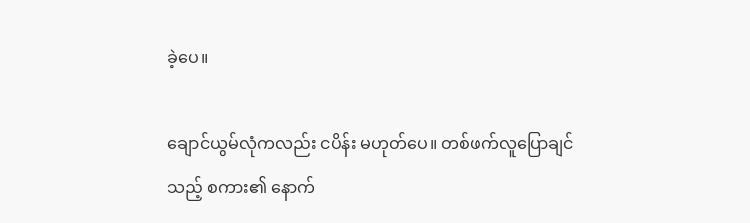ခဲ့ပေ။

ချောင်ယွမ်လုံကလည်း ငပိန်း မဟုတ်ပေ။ တစ်ဖက်လူပြောချင်သည့် စကား၏ နောက်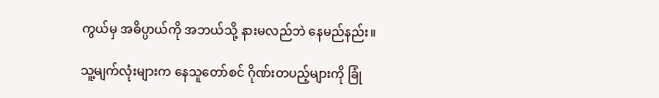ကွယ်မှ အဓိပ္ပာယ်ကို အဘယ်သို့ နားမလည်ဘဲ နေမည်နည်း။

သူ့မျက်လုံးများက နေသူတော်စင် ဂိုဏ်းတပည့်များကို ခြုံ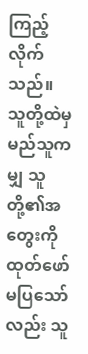ကြည့်လိုက်သည်။ သူတို့ထဲမှ မည်သူကမျှ သူတို့၏အတွေးကို ထုတ်ဖော်မပြသော်လည်း သူ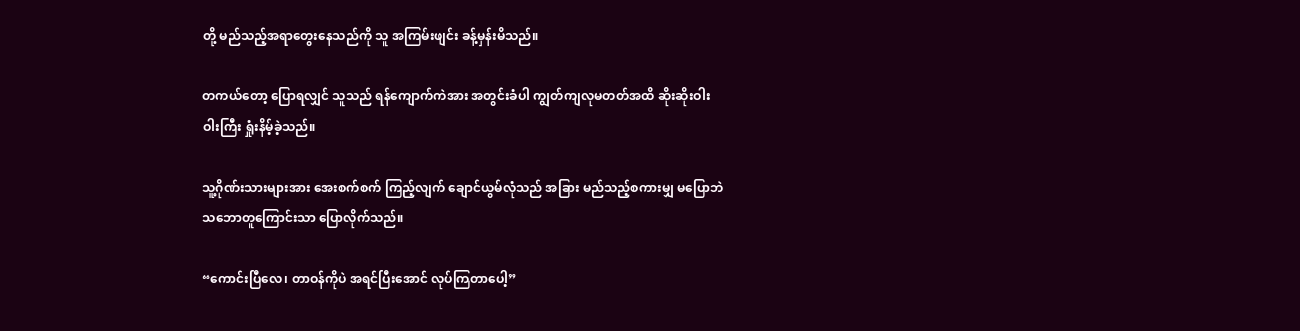တို့ မည်သည့်အရာတွေးနေသည်ကို သူ အကြမ်းဖျင်း ခန့်မှန်းမိသည်။

တကယ်တော့ ပြောရလျှင် သူသည် ရန်ကျောက်ကဲအား အတွင်းခံပါ ကျွတ်ကျလုမတတ်အထိ ဆိုးဆိုးဝါးဝါးကြီး ရှုံးနိမ့်ခဲ့သည်။

သူ့ဂိုဏ်းသားများအား အေးစက်စက် ကြည့်လျက် ချောင်ယွမ်လုံသည် အခြား မည်သည့်စကားမျှ မပြောဘဲ သဘောတူကြောင်းသာ ပြောလိုက်သည်။

“ကောင်းပြီလေ၊ တာဝန်ကိုပဲ အရင်ပြီးအောင် လုပ်ကြတာပေါ့”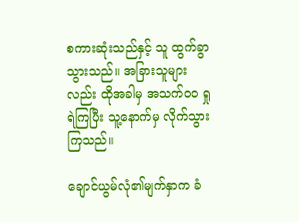စကားဆုံးသည်နှင့် သူ ထွက်ခွာသွားသည်။ အခြားသူများလည်း ထိုအခါမှ အသက်ဝဝ ရှုရဲကြပြီး သူ့နောက်မှ လိုက်သွားကြသည်။

ချောင်ယွမ်လုံ၏မျက်နှာက ခံ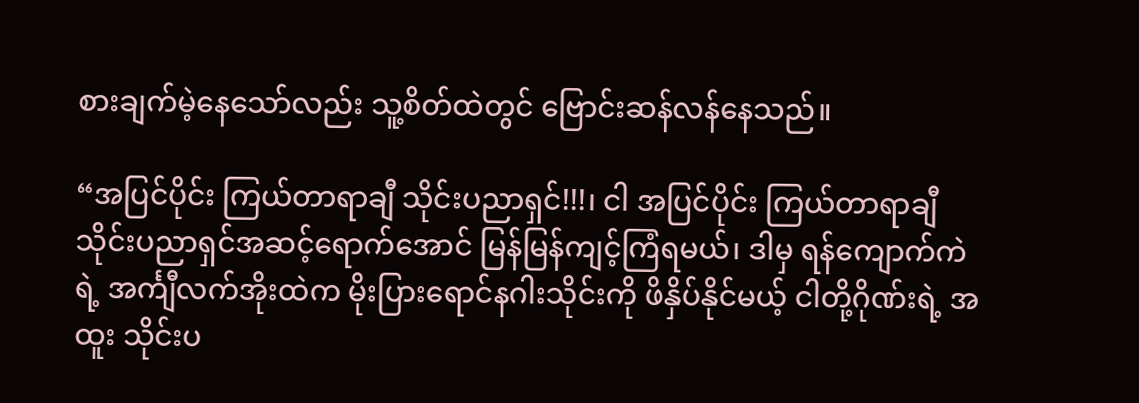စားချက်မဲ့နေသော်လည်း သူ့စိတ်ထဲတွင် ဗြောင်းဆန်လန်နေသည်။

“အပြင်ပိုင်း ကြယ်တာရာချီ သိုင်းပညာရှင်!!!၊ ငါ အပြင်ပိုင်း ကြယ်တာရာချီ သိုင်းပညာရှင်အဆင့်ရောက်အောင် မြန်မြန်ကျင့်ကြံရမယ်၊ ဒါမှ ရန်ကျောက်ကဲရဲ့ အင်္ကျီလက်အိုးထဲက မိုးပြားရောင်နဂါးသိုင်းကို ဖိနှိပ်နိုင်မယ့် ငါတို့ဂိုဏ်းရဲ့ အထူး သိုင်းပ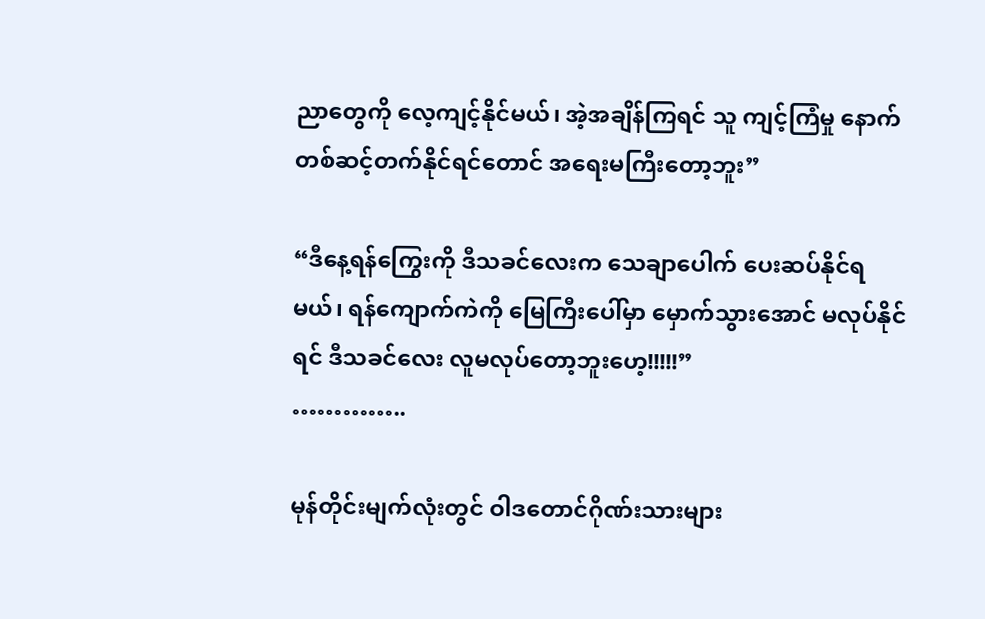ညာတွေကို လေ့ကျင့်နိုင်မယ်၊ အဲ့အချိန်ကြရင် သူ ကျင့်ကြံမှု နောက်တစ်ဆင့်တက်နိုင်ရင်တောင် အရေးမကြီးတော့ဘူး”

“ဒီနေ့ရန်ကြွေးကို ဒီသခင်လေးက သေချာပေါက် ပေးဆပ်နိုင်ရမယ်၊ ရန်ကျောက်ကဲကို မြေကြီးပေါ်မှာ မှောက်သွားအောင် မလုပ်နိုင်ရင် ဒီသခင်လေး လူမလုပ်တော့ဘူးဟေ့!!!!!”
…………..

မုန်တိုင်းမျက်လုံးတွင် ဝါဒတောင်ဂိုဏ်းသားများ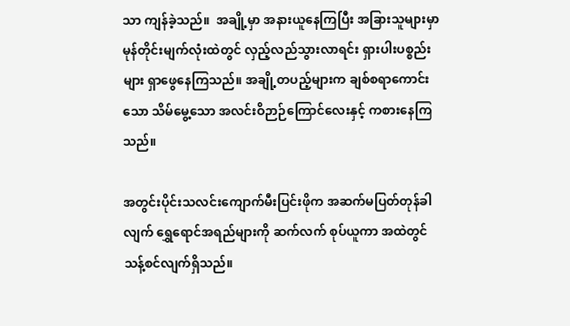သာ ကျန်ခဲ့သည်။  အချို့မှာ အနားယူနေကြပြီး အခြားသူများမှာ မုန်တိုင်းမျက်လုံးထဲတွင် လှည့်လည်သွားလာရင်း ရှားပါးပစ္စည်းများ ရှာဖွေနေကြသည်။ အချို့တပည့်များက ချစ်စရာကောင်းသော သိမ်မွေ့သော အလင်းဝိဉာဉ်ကြောင်လေးနှင့် ကစားနေကြသည်။

အတွင်းပိုင်းသလင်းကျောက်မီးပြင်းဖိုက အဆက်မပြတ်တုန်ခါလျက် ရွှေရောင်အရည်များကို ဆက်လက် စုပ်ယူကာ အထဲတွင် သန့်စင်လျက်ရှိသည်။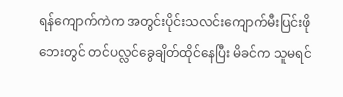ရန်ကျောက်ကဲက အတွင်းပိုင်းသလင်းကျောက်မီးပြင်းဖို ဘေးတွင် တင်ပလ္လင်ခွေချိတ်ထိုင်နေပြီး မိခင်က သူမရင်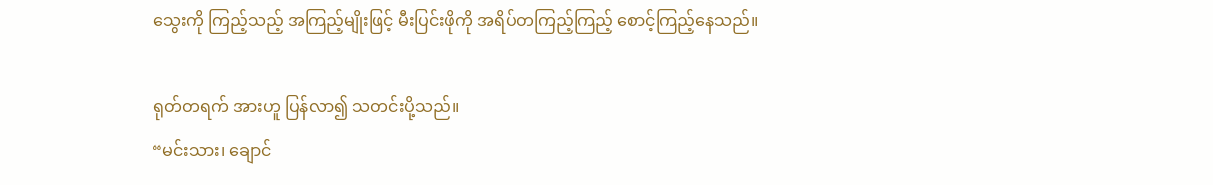သွေးကို ကြည့်သည့် အကြည့်မျိုးဖြင့် မီးပြင်းဖိုကို အရိပ်တကြည့်ကြည့် စောင့်ကြည့်နေသည်။

ရုတ်တရက် အားဟူ ပြန်လာ၍ သတင်းပို့သည်။
“မင်းသား၊ ချောင်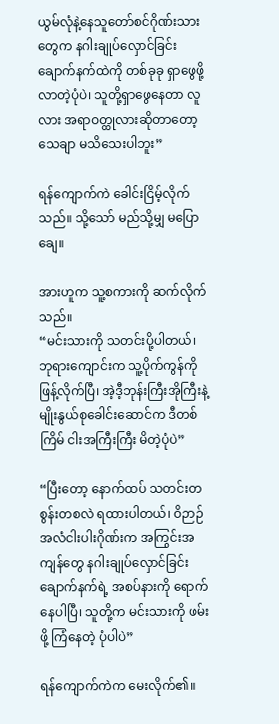ယွမ်လုံနဲ့နေသူတော်စင်ဂိုဏ်းသားတွေက နဂါးချုပ်လှောင်ခြင်းချောက်နက်ထဲကို တစ်ခုခု ရှာဖွေဖို့ လာတဲ့ပုံပဲ၊ သူတို့ရှာဖွေနေတာ လူလား အရာဝတ္ထုလားဆိုတာတော့ သေချာ မသိသေးပါဘူး”

ရန်ကျောက်ကဲ ခေါင်းငြိမ့်လိုက်သည်။ သို့သော် မည်သို့မျှ မပြောချေ။

အားဟူက သူ့စကားကို ဆက်လိုက်သည်။
“မင်းသားကို သတင်းပို့ပါတယ်၊ ဘုရားကျောင်းက သူ့ပိုက်ကွန်ကို ဖြန့်လိုက်ပြီ၊ အဲ့ဒီ့ဘုန်းကြီးအိုကြီးနဲ့ မျိုးနွယ်စုခေါင်းဆောင်က ဒီတစ်ကြိမ် ငါးအကြီးကြီး မိတဲ့ပုံပဲ”

“ပြီးတော့ နောက်ထပ် သတင်းတစွန်းတစလဲ ရထားပါတယ်၊ ဝိဉာဉ်အလံငါးပါးဂိုဏ်းက အကြွင်းအကျန်တွေ နဂါးချုပ်လှောင်ခြင်းချောက်နက်ရဲ့ အစပ်နားကို ရောက်နေပါပြီ၊ သူတို့က မင်းသားကို ဖမ်းဖို့ ကြံနေတဲ့ ပုံပါပဲ”

ရန်ကျောက်ကဲက မေးလိုက်၏။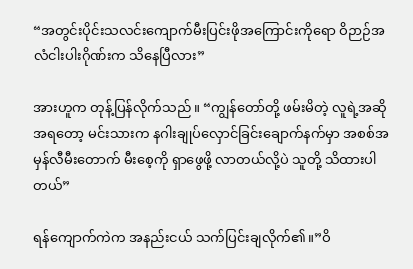“အတွင်းပိုင်းသလင်းကျောက်မီးပြင်းဖိုအကြောင်းကိုရော ဝိဉာဉ်အလံငါးပါးဂိုဏ်းက သိနေပြီလား”

အားဟူက တုန့်ပြန်လိုက်သည်။ “ကျွန်တော်တို့ ဖမ်းမိတဲ့ လူရဲ့အဆိုအရတော့ မင်းသားက နဂါးချုပ်လှောင်ခြင်းချောက်နက်မှာ အစစ်အမှန်လီမီးတောက် မီးစေ့ကို ရှာဖွေဖို့ လာတယ်လို့ပဲ သူတို့ သိထားပါတယ်”

ရန်ကျောက်ကဲက အနည်းငယ် သက်ပြင်းချလိုက်၏။”ဝိ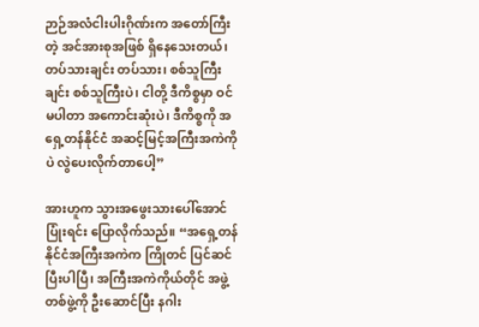ဉာဉ်အလံငါးပါးဂိုဏ်းက အတော်ကြီးတဲ့ အင်အားစုအဖြစ် ရှိနေသေးတယ်၊ တပ်သားချင်း တပ်သား၊ စစ်သူကြီးချင်း စစ်သူကြီးပဲ၊ ငါတို့ ဒီကိစ္စမှာ ဝင်မပါတာ အကောင်းဆုံးပဲ၊ ဒီကိစ္စကို အရှေ့တန်နိုင်ငံ အဆင့်မြင့်အကြီးအကဲကိုပဲ လွဲပေးလိုက်တာပေါ့”

အားဟူက သွားအဖွေးသားပေါ်အောင် ပြုံးရင်း ပြောလိုက်သည်။ “အရှေ့တန်နိုင်ငံအကြီးအကဲက ကြိုတင် ပြင်ဆင်ပြီးပါပြီ၊ အကြီးအကဲကိုယ်တိုင် အဖွဲ့တစ်ဖွဲ့ကို ဦးဆောင်ပြီး နဂါး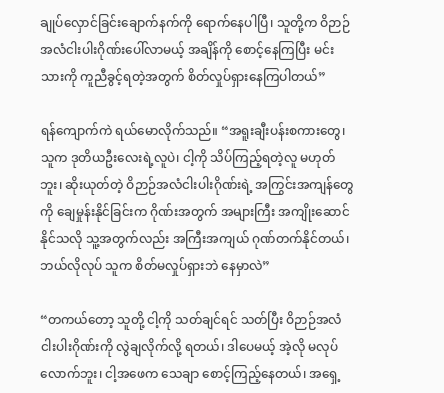ချုပ်လှောင်ခြင်းချောက်နက်ကို ရောက်နေပါပြီ၊ သူတို့က ဝိဉာဉ်အလံငါးပါးဂိုဏ်းပေါ်လာမယ့် အချိန်ကို စောင့်နေကြပြီး မင်းသားကို ကူညီခွင့်ရတဲ့အတွက် စိတ်လှုပ်ရှားနေကြပါတယ်”

ရန်ကျောက်ကဲ ရယ်မောလိုက်သည်။ “အရူးချီးပန်းစကားတွေ၊ သူက ဒုတိယဦးလေးရဲ့လူပဲ၊ ငါ့ကို သိပ်ကြည့်ရတဲ့လူ မဟုတ်ဘူး၊ ဆိုးယုတ်တဲ့ ဝိဉာဉ်အလံငါးပါးဂိုဏ်းရဲ့ အကြွင်းအကျန်တွေကို ချေမှုန်းနိုင်ခြင်းက ဂိုဏ်းအတွက် အများကြီး အကျိုးဆောင်နိုင်သလို သူ့အတွက်လည်း အကြီးအကျယ် ဂုဏ်တက်နိုင်တယ်၊ ဘယ်လိုလုပ် သူက စိတ်မလှုပ်ရှားဘဲ နေမှာလဲ”

“တကယ်တော့ သူတို့ ငါ့ကို သတ်ချင်ရင် သတ်ပြီး ဝိဉာဉ်အလံငါးပါးဂိုဏ်းကို လွဲချလိုက်လို့ ရတယ်၊ ဒါပေမယ့် အဲ့လို မလုပ်လောက်ဘူး၊ ငါ့အဖေက သေချာ စောင့်ကြည့်နေတယ်၊ အရှေ့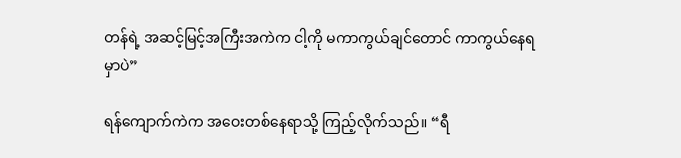တန်ရဲ့ အဆင့်မြင့်အကြီးအကဲက ငါ့ကို မကာကွယ်ချင်တောင် ကာကွယ်နေရမှာပဲ”

ရန်ကျောက်ကဲက အဝေးတစ်နေရာသို့ ကြည့်လိုက်သည်။ “ရီ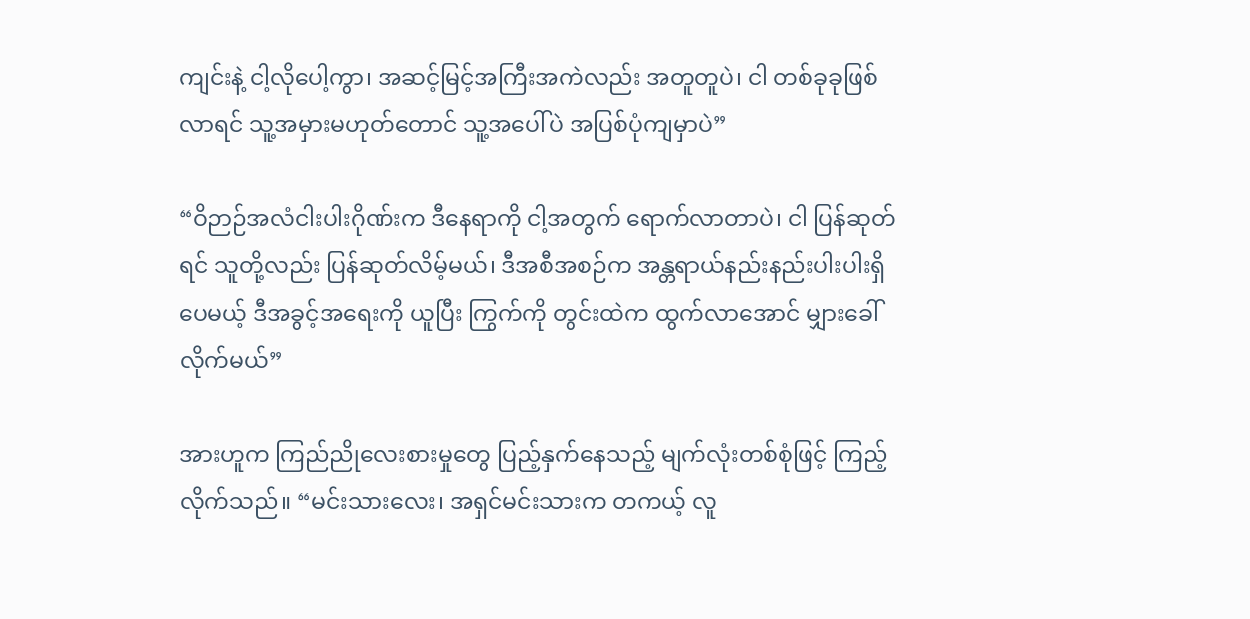ကျင်းနဲ့ ငါ့လိုပေါ့ကွာ၊ အဆင့်မြင့်အကြီးအကဲလည်း အတူတူပဲ၊ ငါ တစ်ခုခုဖြစ်လာရင် သူ့အမှားမဟုတ်တောင် သူ့အပေါ်ပဲ အပြစ်ပုံကျမှာပဲ”

“ဝိဉာဉ်အလံငါးပါးဂိုဏ်းက ဒီနေရာကို ငါ့အတွက် ရောက်လာတာပဲ၊ ငါ ပြန်ဆုတ်ရင် သူတို့လည်း ပြန်ဆုတ်လိမ့်မယ်၊ ဒီအစီအစဉ်က အန္တရာယ်နည်းနည်းပါးပါးရှိပေမယ့် ဒီအခွင့်အရေးကို ယူပြီး ကြွက်ကို တွင်းထဲက ထွက်လာအောင် မျှားခေါ်လိုက်မယ်”

အားဟူက ကြည်ညိုလေးစားမှုတွေ ပြည့်နှက်နေသည့် မျက်လုံးတစ်စုံဖြင့် ကြည့်လိုက်သည်။ “မင်းသားလေး၊ အရှင်မင်းသားက တကယ့် လူ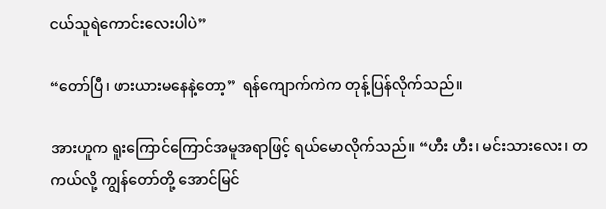ငယ်သူရဲကောင်းလေးပါပဲ”

“တော်ပြီ၊ ဖားယားမနေနဲ့တော့”  ရန်ကျောက်ကဲက တုန့်ပြန်လိုက်သည်။

အားဟူက ရူးကြောင်ကြောင်အမူအရာဖြင့် ရယ်မောလိုက်သည်။ “ဟီး ဟီး၊ မင်းသားလေး၊ တကယ်လို့ ကျွန်တော်တို့ အောင်မြင်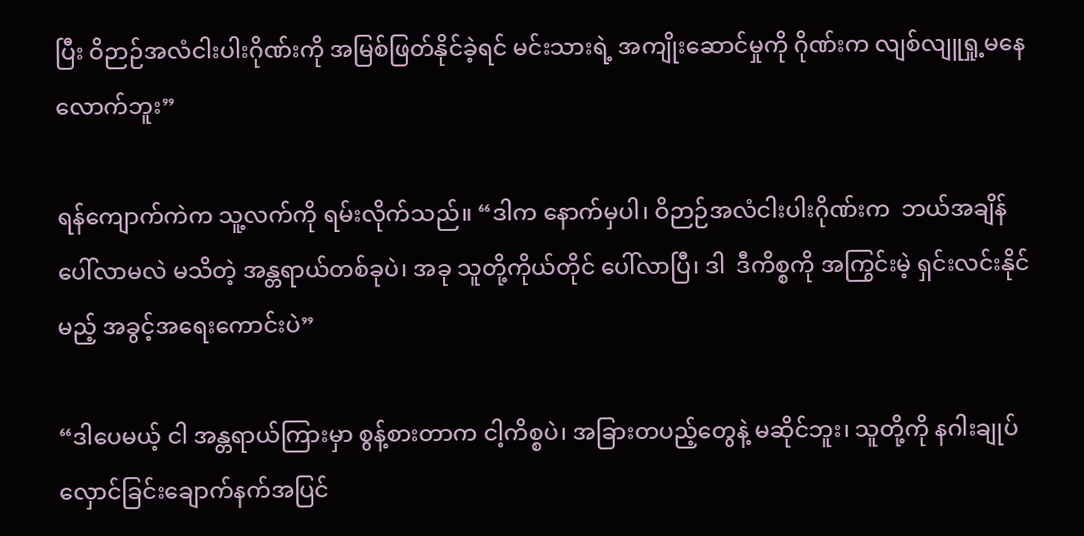ပြီး ဝိဉာဉ်အလံငါးပါးဂိုဏ်းကို အမြစ်ဖြတ်နိုင်ခဲ့ရင် မင်းသားရဲ့ အကျိုးဆောင်မှုကို ဂိုဏ်းက လျစ်လျူရှု့မနေလောက်ဘူး”

ရန်ကျောက်ကဲက သူ့လက်ကို ရမ်းလိုက်သည်။ “ဒါက နောက်မှပါ၊ ဝိဉာဉ်အလံငါးပါးဂိုဏ်းက  ဘယ်အချိန်ပေါ်လာမလဲ မသိတဲ့ အန္တရာယ်တစ်ခုပဲ၊ အခု သူတို့ကိုယ်တိုင် ပေါ်လာပြီ၊ ဒါ  ဒီကိစ္စကို အကြွင်းမဲ့ ရှင်းလင်းနိုင်မည့် အခွင့်အရေးကောင်းပဲ”

“ဒါပေမယ့် ငါ အန္တရာယ်ကြားမှာ စွန့်စားတာက ငါ့ကိစ္စပဲ၊ အခြားတပည့်တွေနဲ့ မဆိုင်ဘူး၊ သူတို့ကို နဂါးချုပ်လှောင်ခြင်းချောက်နက်အပြင်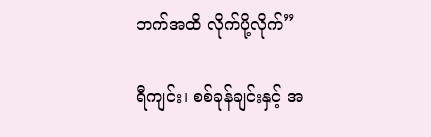ဘက်အထိ လိုက်ပို့လိုက်”

ရီကျင်း၊ စစ်ခုန်ချင်းနှင့် အ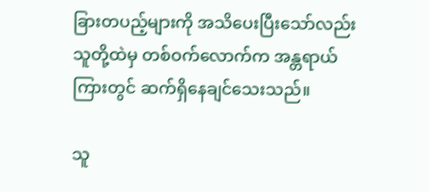ခြားတပည့်များကို အသိပေးပြီးသော်လည်း သူတို့ထဲမှ တစ်ဝက်လောက်က အန္တရာယ်ကြားတွင် ဆက်ရှိနေချင်သေးသည်။

သူ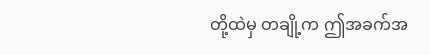တို့ထဲမှ တချို့က ဤအခက်အ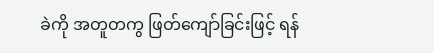ခဲကို အတူတကွ ဖြတ်ကျော်ခြင်းဖြင့် ရန်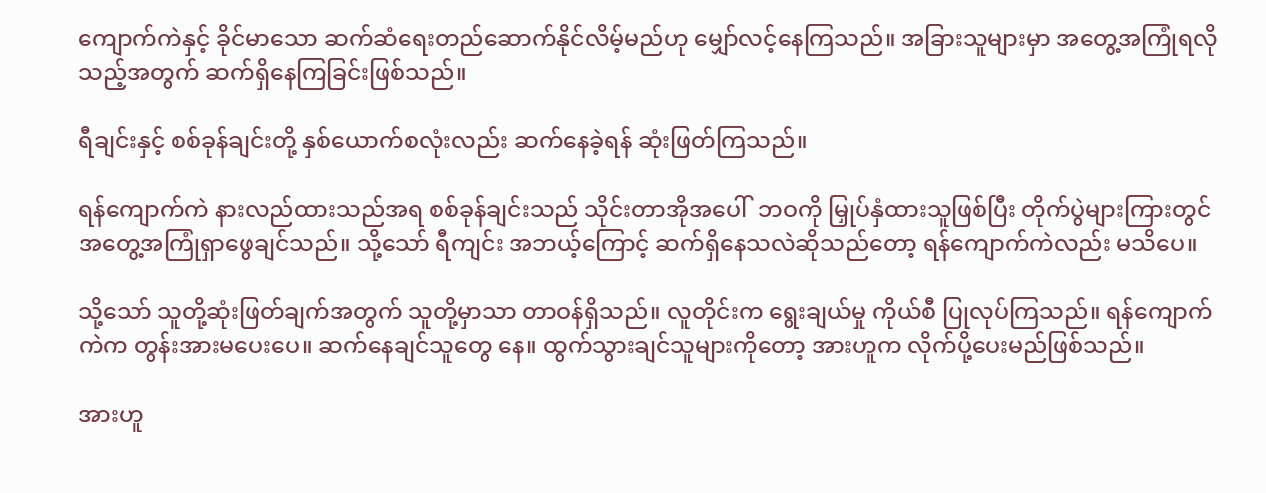ကျောက်ကဲနှင့် ခိုင်မာသော ဆက်ဆံရေးတည်ဆောက်နိုင်လိမ့်မည်ဟု မျှော်လင့်နေကြသည်။ အခြားသူများမှာ အတွေ့အကြုံရလိုသည့်အတွက် ဆက်ရှိနေကြခြင်းဖြစ်သည်။

ရီချင်းနှင့် စစ်ခုန်ချင်းတို့ နှစ်ယောက်စလုံးလည်း ဆက်နေခဲ့ရန် ဆုံးဖြတ်ကြသည်။

ရန်ကျောက်ကဲ နားလည်ထားသည်အရ စစ်ခုန်ချင်းသည် သိုင်းတာအိုအပေါ်  ဘဝကို မြှုပ်နှံထားသူဖြစ်ပြီး တိုက်ပွဲများကြားတွင် အတွေ့အကြုံရှာဖွေချင်သည်။ သို့သော် ရီကျင်း အဘယ့်ကြောင့် ဆက်ရှိနေသလဲဆိုသည်တော့ ရန်ကျောက်ကဲလည်း မသိပေ။

သို့သော် သူတို့ဆုံးဖြတ်ချက်အတွက် သူတို့မှာသာ တာဝန်ရှိသည်။ လူတိုင်းက ရွေးချယ်မှု ကိုယ်စီ ပြုလုပ်ကြသည်။ ရန်ကျောက်ကဲက တွန်းအားမပေးပေ။ ဆက်နေချင်သူတွေ နေ။ ထွက်သွားချင်သူများကိုတော့ အားဟူက လိုက်ပို့ပေးမည်ဖြစ်သည်။

အားဟူ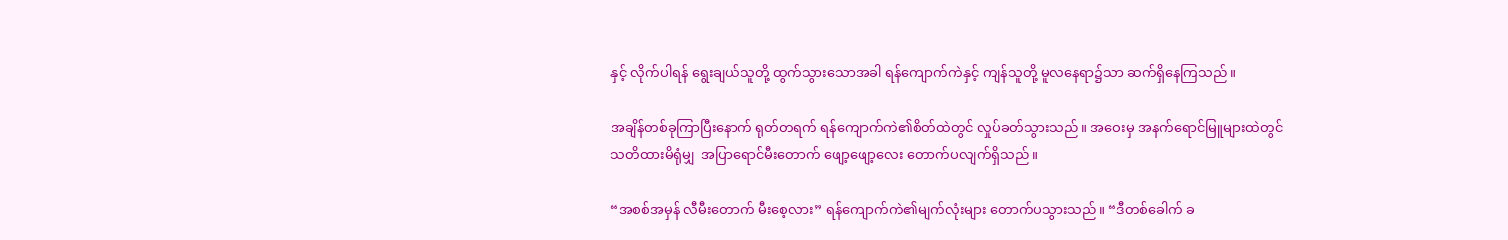နှင့် လိုက်ပါရန် ရွေးချယ်သူတို့ ထွက်သွားသောအခါ ရန်ကျောက်ကဲနှင့် ကျန်သူတို့ မူလနေရာ၌သာ ဆက်ရှိနေကြသည်။

အချိန်တစ်ခုကြာပြီးနောက် ရုတ်တရက် ရန်ကျောက်ကဲ၏စိတ်ထဲတွင် လှုပ်ခတ်သွားသည်။ အဝေးမှ အနက်ရောင်မြူများထဲတွင် သတိထားမိရုံမျှ  အပြာရောင်မီးတောက် ဖျော့ဖျော့လေး တောက်ပလျက်ရှိသည်။

“အစစ်အမှန် လီမီးတောက် မီးစေ့လား” ရန်ကျောက်ကဲ၏မျက်လုံးများ တောက်ပသွားသည်။ “ဒီတစ်ခေါက် ခ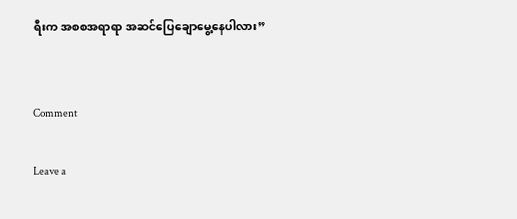ရီးက အစစအရာရာ အဆင်ပြေချောမွေ့နေပါလား”


Comment

Leave a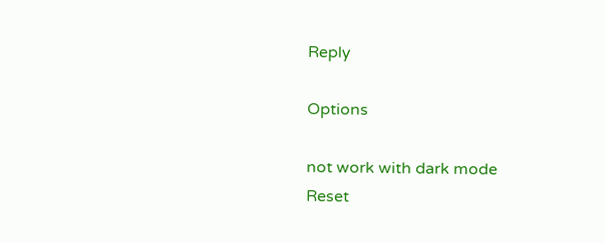Reply

Options

not work with dark mode
Reset